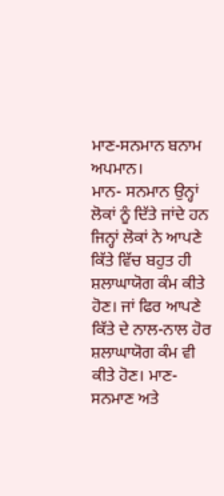ਮਾਣ-ਸਨਮਾਨ ਬਨਾਮ ਅਪਮਾਨ।
ਮਾਨ- ਸਨਮਾਨ ਉਨ੍ਹਾਂ ਲੋਕਾਂ ਨੂੰ ਦਿੱਤੇ ਜਾਂਦੇ ਹਨ ਜਿਨ੍ਹਾਂ ਲੋਕਾਂ ਨੇ ਆਪਣੇ ਕਿੱਤੇ ਵਿੱਚ ਬਹੁਤ ਹੀ ਸ਼ਲਾਘਾਯੋਗ ਕੰਮ ਕੀਤੇ ਹੋਣ। ਜਾਂ ਫਿਰ ਆਪਣੇ ਕਿੱਤੇ ਦੇ ਨਾਲ-ਨਾਲ ਹੋਰ ਸ਼ਲਾਘਾਯੋਗ ਕੰਮ ਵੀ ਕੀਤੇ ਹੋਣ। ਮਾਣ-ਸਨਮਾਣ ਅਤੇ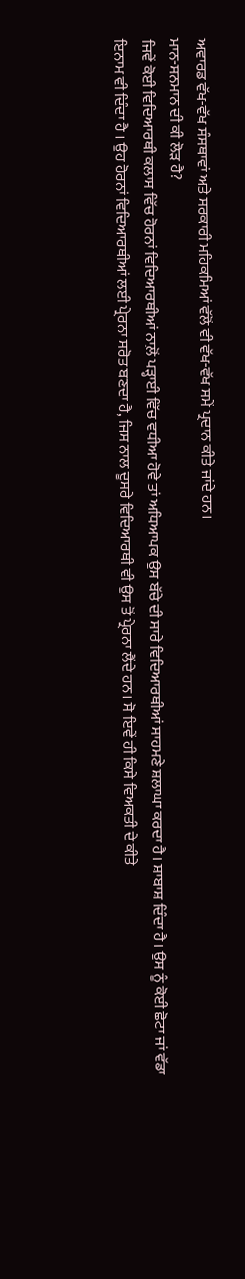ਅਵਾਰਡ ਵੱਖ-ਵੱਖ ਸੰਸਥਾਵਾਂ ਅਤੇ ਸਰਕਾਰੀ ਮਹਿਕਮਿਆਂ ਵੱਲੋਂ ਵੀ ਵੱਖ-ਵੱਖ ਸਮੇਂ ਪ੍ਰਦਾਨ ਕੀਤੇ ਜਾਂਦੇ ਹਨ।
ਮਾਨ-ਸਨਮਾਨ ਦੀ ਕੀ ਲੋੜ ਹੈ?
ਜਿਵੇਂ ਕੋਈ ਵਿਦਿਆਰਥੀ ਕਲਾਸ ਵਿੱਚ ਹੋਰਨਾਂ ਵਿਦਿਆਰਥੀਆਂ ਨਾਲ਼ੋਂ ਪੜ੍ਹਾਈ ਵਿੱਚ ਵਧੀਆ ਹੋਵੇ ਤਾਂ ਅਧਿਆਪਕ ਉਸ ਬੱਚੇ ਦੀ ਸਾਰੇ ਵਿਦਿਆਰਥੀਆਂ ਸਾਹਮਣੇ ਸ਼ਲਾਘਾ ਕਰਦਾ ਹੈ। ਸ਼ਾਬਾਸ਼ ਦਿੰਦਾ ਹੈ। ਉਸ ਨੂੰ ਕੋਈ ਛੋਟਾ ਜਾਂ ਵੱਡਾ ਇਨਾਮ ਵੀ ਦਿੰਦਾ ਹੈ । ਉਹ ਹੋਰਨਾਂ ਵਿਦਿਆਰਥੀਆਂ ਲਈ ਪ੍ਰੇਰਨਾ ਸਰੋਤ ਬਣਦਾ ਹੈ, ਜਿਸ ਨਾਲ ਦੂਸਰੇ ਵਿਦਿਆਰਥੀ ਵੀ ਉਸ ਤੋਂ ਪ੍ਰੇਰਨਾ ਲੈਂਦੇ ਹਨ। ਸੋ ਇਵੇਂ ਹੀ ਕਿਸੇ ਵਿਅਕਤੀ ਦੇ ਕੀਤੇ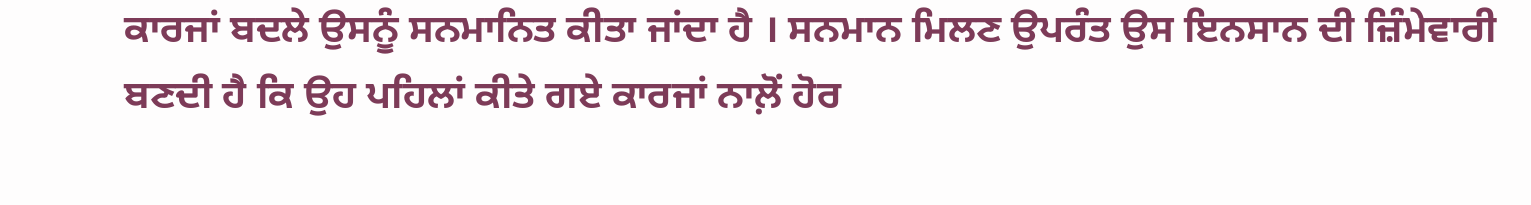ਕਾਰਜਾਂ ਬਦਲੇ ਉਸਨੂੰ ਸਨਮਾਨਿਤ ਕੀਤਾ ਜਾਂਦਾ ਹੈ । ਸਨਮਾਨ ਮਿਲਣ ਉਪਰੰਤ ਉਸ ਇਨਸਾਨ ਦੀ ਜ਼ਿੰਮੇਵਾਰੀ ਬਣਦੀ ਹੈ ਕਿ ਉਹ ਪਹਿਲਾਂ ਕੀਤੇ ਗਏ ਕਾਰਜਾਂ ਨਾਲ਼ੋਂ ਹੋਰ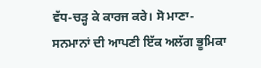ਵੱਧ-ਚੜ੍ਹ ਕੇ ਕਾਰਜ ਕਰੇ। ਸੋ ਮਾਣਾ-ਸਨਮਾਨਾਂ ਦੀ ਆਪਣੀ ਇੱਕ ਅਲੱਗ ਭੂਮਿਕਾ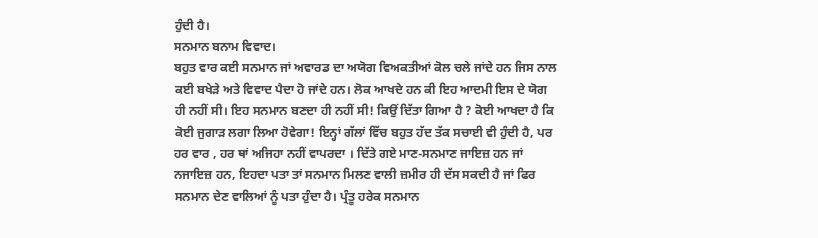ਹੁੰਦੀ ਹੈ।
ਸਨਮਾਨ ਬਨਾਮ ਵਿਵਾਦ।
ਬਹੁਤ ਵਾਰ ਕਈ ਸਨਮਾਨ ਜਾਂ ਅਵਾਰਡ ਦਾ ਅਯੋਗ ਵਿਅਕਤੀਆਂ ਕੋਲ ਚਲੇ ਜਾਂਦੇ ਹਨ ਜਿਸ ਨਾਲ ਕਈ ਬਖੇੜੇ ਅਤੇ ਵਿਵਾਦ ਪੈਦਾ ਹੋ ਜਾਂਦੇ ਹਨ। ਲੋਕ ਆਖਦੇ ਹਨ ਕੀ ਇਹ ਆਦਮੀ ਇਸ ਦੇ ਯੋਗ ਹੀ ਨਹੀਂ ਸੀ। ਇਹ ਸਨਮਾਨ ਬਣਦਾ ਹੀ ਨਹੀਂ ਸੀ! ਕਿਉਂ ਦਿੱਤਾ ਗਿਆ ਹੈ ? ਕੋਈ ਆਖਦਾ ਹੈ ਕਿ ਕੋਈ ਜੁਗਾੜ ਲਗਾ ਲਿਆ ਹੋਵੇਗਾ! ਇਨ੍ਹਾਂ ਗੱਲਾਂ ਵਿੱਚ ਬਹੁਤ ਹੱਦ ਤੱਕ ਸਚਾਈ ਵੀ ਹੁੰਦੀ ਹੈ, ਪਰ ਹਰ ਵਾਰ , ਹਰ ਥਾਂ ਅਜਿਹਾ ਨਹੀਂ ਵਾਪਰਦਾ । ਦਿੱਤੇ ਗਏ ਮਾਣ-ਸਨਮਾਣ ਜਾਇਜ਼ ਹਨ ਜਾਂ ਨਜਾਇਜ਼ ਹਨ, ਇਹਦਾ ਪਤਾ ਤਾਂ ਸਨਮਾਨ ਮਿਲਣ ਵਾਲੀ ਜ਼ਮੀਰ ਹੀ ਦੱਸ ਸਕਦੀ ਹੈ ਜਾਂ ਫਿਰ ਸਨਮਾਨ ਦੇਣ ਵਾਲਿਆਂ ਨੂੰ ਪਤਾ ਹੁੰਦਾ ਹੈ। ਪ੍ਰੰਤੂ ਹਰੇਕ ਸਨਮਾਨ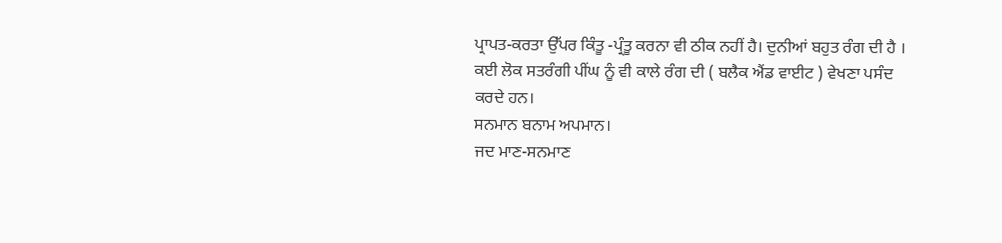ਪ੍ਰਾਪਤ-ਕਰਤਾ ਉੱਪਰ ਕਿੰਤੂ -ਪ੍ਰੰਤੂ ਕਰਨਾ ਵੀ ਠੀਕ ਨਹੀਂ ਹੈ। ਦੁਨੀਆਂ ਬਹੁਤ ਰੰਗ ਦੀ ਹੈ । ਕਈ ਲੋਕ ਸਤਰੰਗੀ ਪੀਂਘ ਨੂੰ ਵੀ ਕਾਲੇ ਰੰਗ ਦੀ ( ਬਲੈਕ ਐਂਡ ਵਾਈਟ ) ਵੇਖਣਾ ਪਸੰਦ ਕਰਦੇ ਹਨ।
ਸਨਮਾਨ ਬਨਾਮ ਅਪਮਾਨ।
ਜਦ ਮਾਣ-ਸਨਮਾਣ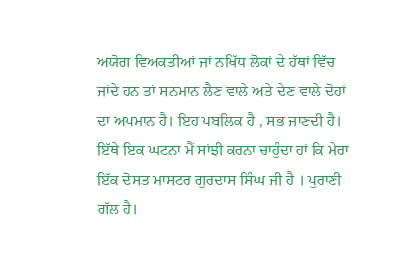ਅਯੋਗ ਵਿਅਕਤੀਆਂ ਜਾਂ ਨਖਿੱਧ ਲੋਕਾਂ ਦੇ ਹੱਥਾਂ ਵਿੱਚ ਜਾਂਦੇ ਹਨ ਤਾਂ ਸਨਮਾਨ ਲੈਣ ਵਾਲੇ ਅਤੇ ਦੇਣ ਵਾਲੇ ਦੋਹਾਂ ਦਾ ਅਪਮਾਨ ਹੈ। ਇਹ ਪਬਲਿਕ ਹੈ , ਸਭ ਜਾਣਦੀ ਹੈ।
ਇੱਥੇ ਇਕ ਘਟਨਾ ਮੈਂ ਸਾਂਝੀ ਕਰਨਾ ਚਾਹੁੰਦਾ ਹਾਂ ਕਿ ਮੇਰਾ ਇੱਕ ਦੋਸਤ ਮਾਸਟਰ ਗੁਰਦਾਸ ਸਿੰਘ ਜੀ ਹੈ । ਪੁਰਾਣੀ ਗੱਲ ਹੈ।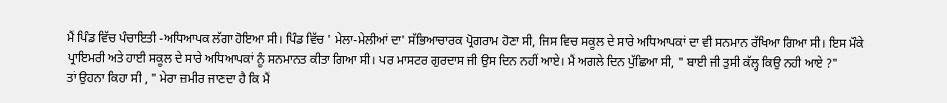ਮੈਂ ਪਿੰਡ ਵਿੱਚ ਪੰਚਾਇਤੀ -ਅਧਿਆਪਕ ਲੱਗਾ ਹੋਇਆ ਸੀ। ਪਿੰਡ ਵਿੱਚ ' ਮੇਲਾ-ਮੇਲੀਆਂ ਦਾ' ਸੱਭਿਆਚਾਰਕ ਪ੍ਰੋਗਰਾਮ ਹੋਣਾ ਸੀ, ਜਿਸ ਵਿਚ ਸਕੂਲ ਦੇ ਸਾਰੇ ਅਧਿਆਪਕਾਂ ਦਾ ਵੀ ਸਨਮਾਨ ਰੱਖਿਆ ਗਿਆ ਸੀ। ਇਸ ਮੌਕੇ ਪ੍ਰਾਇਮਰੀ ਅਤੇ ਹਾਈ ਸਕੂਲ ਦੇ ਸਾਰੇ ਅਧਿਆਪਕਾਂ ਨੂੰ ਸਨਮਾਨਤ ਕੀਤਾ ਗਿਆ ਸੀ। ਪਰ ਮਾਸਟਰ ਗੁਰਦਾਸ ਜੀ ਉਸ ਦਿਨ ਨਹੀਂ ਆਏ। ਮੈਂ ਅਗਲੇ ਦਿਨ ਪੁੱਛਿਆ ਸੀ, " ਬਾਈ ਜੀ ਤੁਸੀ ਕੱਲ੍ਹ ਕਿਉ ਨਹੀ ਆਏ ?"
ਤਾਂ ਉਹਨਾ ਕਿਹਾ ਸੀ , " ਮੇਰਾ ਜ਼ਮੀਰ ਜਾਣਦਾ ਹੈ ਕਿ ਮੈਂ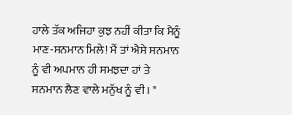ਹਾਲੇ ਤੱਕ ਅਜਿਹਾ ਕੁਝ ਨਹੀਂ ਕੀਤਾ ਕਿ ਮੈਨੂੰ ਮਾਣ-ਸਨਮਾਨ ਮਿਲੇ! ਮੈਂ ਤਾਂ ਐਸੇ ਸਨਮਾਨ ਨੂੰ ਵੀ ਅਪਮਾਨ ਹੀ ਸਮਝਦਾ ਹਾਂ ਤੇ ਸਨਮਾਨ ਲੈਣ ਵਾਲੇ ਮਨੁੱਖ ਨੂੰ ਵੀ। "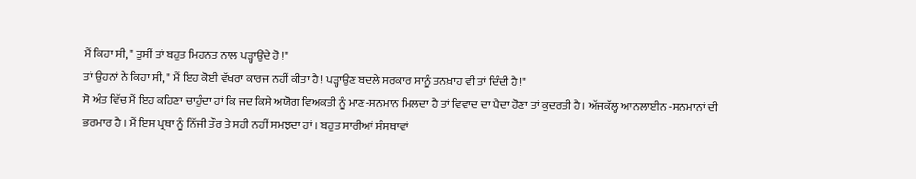ਮੈਂ ਕਿਹਾ ਸੀ, " ਤੁਸੀਂ ਤਾਂ ਬਹੁਤ ਮਿਹਨਤ ਨਾਲ ਪੜ੍ਹਾਉਂਦੇ ਹੋ !"
ਤਾਂ ਉਹਨਾਂ ਨੇ ਕਿਹਾ ਸੀ, " ਮੈਂ ਇਹ ਕੋਈ ਵੱਖਰਾ ਕਾਰਜ ਨਹੀਂ ਕੀਤਾ ਹੈ! ਪੜ੍ਹਾਉਣ ਬਦਲੇ ਸਰਕਾਰ ਸਾਨੂੰ ਤਨਖ਼ਾਹ ਵੀ ਤਾਂ ਦਿੰਦੀ ਹੈ!"
ਸੋ ਅੰਤ ਵਿੱਚ ਮੈਂ ਇਹ ਕਹਿਣਾ ਚਾਹੁੰਦਾ ਹਾਂ ਕਿ ਜਦ ਕਿਸੇ ਅਯੋਗ ਵਿਅਕਤੀ ਨੂੰ ਮਾਣ-ਸਨਮਾਨ ਮਿਲਦਾ ਹੈ ਤਾਂ ਵਿਵਾਦ ਦਾ ਪੈਦਾ ਹੋਣਾ ਤਾਂ ਕੁਦਰਤੀ ਹੈ। ਅੱਜਕੱਲ੍ਹ ਆਨਲਾਈਨ -ਸਨਮਾਨਾਂ ਦੀ ਭਰਮਾਰ ਹੈ । ਮੈਂ ਇਸ ਪ੍ਰਥਾ ਨੂੰ ਨਿੱਜੀ ਤੌਰ ਤੇ ਸਹੀ ਨਹੀਂ ਸਮਝਦਾ ਹਾਂ । ਬਹੁਤ ਸਾਰੀਆਂ ਸੰਸਥਾਵਾਂ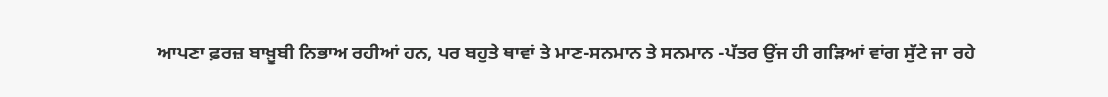ਆਪਣਾ ਫ਼ਰਜ਼ ਬਾਖ਼ੂਬੀ ਨਿਭਾਅ ਰਹੀਆਂ ਹਨ, ਪਰ ਬਹੁਤੇ ਥਾਵਾਂ ਤੇ ਮਾਣ-ਸਨਮਾਨ ਤੇ ਸਨਮਾਨ -ਪੱਤਰ ਉਂਜ ਹੀ ਗੜਿਆਂ ਵਾਂਗ ਸੁੱਟੇ ਜਾ ਰਹੇ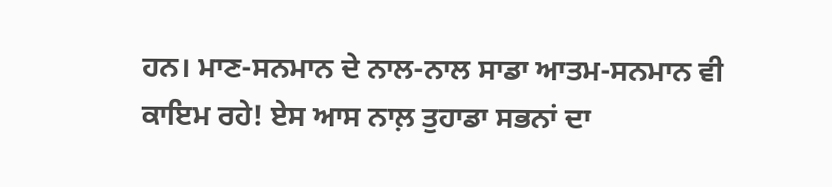ਹਨ। ਮਾਣ-ਸਨਮਾਨ ਦੇ ਨਾਲ-ਨਾਲ ਸਾਡਾ ਆਤਮ-ਸਨਮਾਨ ਵੀ ਕਾਇਮ ਰਹੇ! ਏਸ ਆਸ ਨਾਲ਼ ਤੁਹਾਡਾ ਸਭਨਾਂ ਦਾ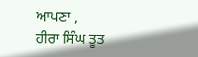ਆਪਣਾ ,
ਹੀਰਾ ਸਿੰਘ ਤੂਤ